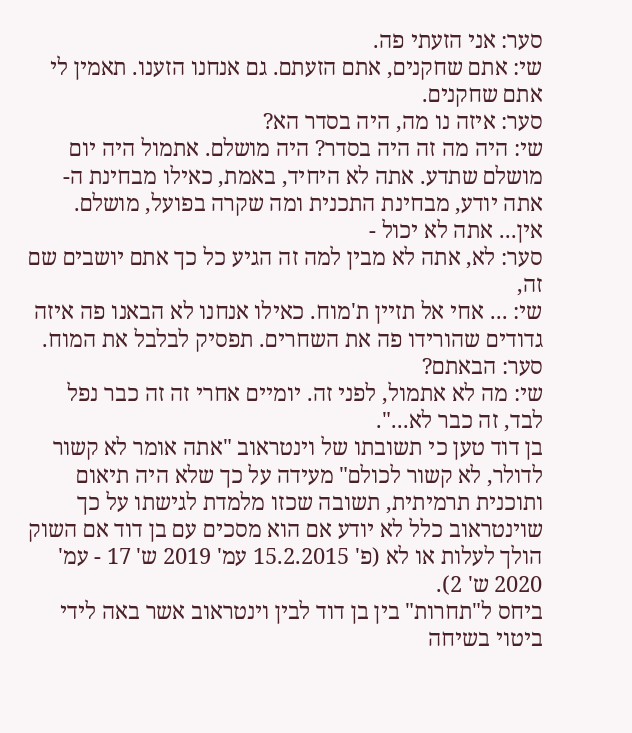סער: אני הזעתי פה.
שי: אתם שחקנים, אתם הזעתם. גם אנחנו הזענו. תאמין לי אתם שחקנים.
סער: איזה נו מה, היה בסדר הא?
שי: היה מה זה היה בסדר? היה מושלם. אתמול היה יום מושלם שתדע. אתה לא היחיד, באמת, כאילו מבחינת ה-אתה יודע, מבחינת התכנית ומה שקרה בפועל, מושלם. אין... אתה לא יכול -
סער: לא, אתה לא מבין למה זה הגיע כל כך אתם יושבים שם זה,
שי: ... אחי אל תזיין ת'מוח. כאילו אנחנו לא הבאנו פה איזה גדודים שהורידו פה את השחרים. תפסיק לבלבל את המוח.
סער: הבאתם?
שי: מה לא אתמול, לפני זה. יומיים אחרי זה זה כבר נפל לבד, זה כבר לא...".
בן דוד טען כי תשובתו של וינטראוב "אתה אומר לא קשור לדולר, לא קשור לכולם" מעידה על כך שלא היה תיאום ותוכנית תרמיתית, תשובה שכזו מלמדת לגישתו על כך שוינטראוב כלל לא יודע אם הוא מסכים עם בן דוד אם השוק הולך לעלות או לא (פ' 15.2.2015 עמ' 2019 ש' 17 - עמ' 2020 ש' 2).
ביחס ל"תחרות" בין בן דוד לבין וינטראוב אשר באה לידי ביטוי בשיחה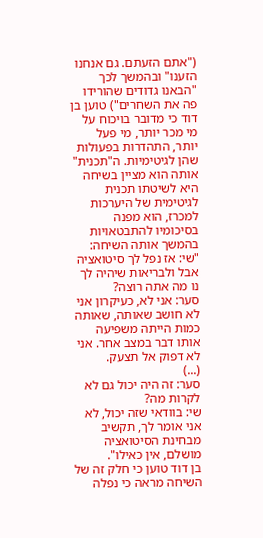("אתם הזעתם. גם אנחנו הזענו" ובהמשך לכך "הבאנו גדודים שהורידו פה את השחרים") טוען בן דוד כי מדובר בויכוח על מי מכר יותר, מי פעל יותר, התהדרות בפעולות שהן לגיטימיות. ה"תכנית" אותה הוא מציין בשיחה היא לשיטתו תכנית לגיטימית של היערכות למכרז, הוא מפנה בסיכומיו להתבטאויות בהמשך אותה השיחה:
"שי: אז נפל לך סיטואציה אבל ולבריאות שיהיה לך נו מה אתה רוצה?
סער: אני לא, כעיקרון אני לא חושב שאותה, שאותה כמות הייתה משפיעה אותו דבר במצב אחר. אני לא דפוק אל תצעק.
(...)
סער: זה היה יכול גם לא לקרות מה?
שי: בוודאי שזה יכול, לא אני אומר לך, תקשיב מבחינת הסיטואציה מושלם, אין כאילו".
בן דוד טוען כי חלק זה של השיחה מראה כי נפלה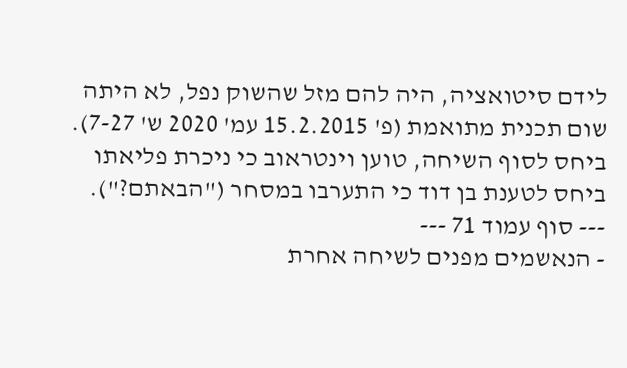לידם סיטואציה, היה להם מזל שהשוק נפל, לא היתה שום תכנית מתואמת (פ' 15.2.2015 עמ' 2020 ש' 7-27).
ביחס לסוף השיחה, טוען וינטראוב כי ניכרת פליאתו ביחס לטענת בן דוד כי התערבו במסחר ("הבאתם?").
--- סוף עמוד 71 ---
- הנאשמים מפנים לשיחה אחרת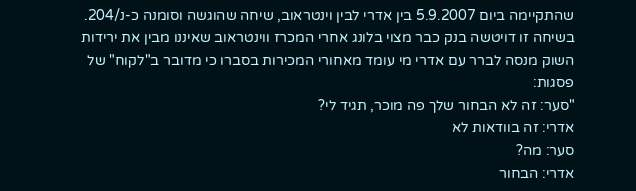שהתקיימה ביום 5.9.2007 בין אדרי לבין וינטראוב, שיחה שהוגשה וסומנה כ-נ/204. בשיחה זו דויטשה בנק כבר מצוי בלונג אחרי המכרז ווינטראוב שאיננו מבין את ירידות השוק מנסה לברר עם אדרי מי עומד מאחורי המכירות בסברו כי מדובר ב"לקוח" של פסגות:
"סער: זה לא הבחור שלך פה מוכר, תגיד לי?
אדרי: זה בוודאות לא
סער: מה?
אדרי: הבחור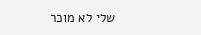שלי לא מוכר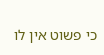כי פשוט אין לו